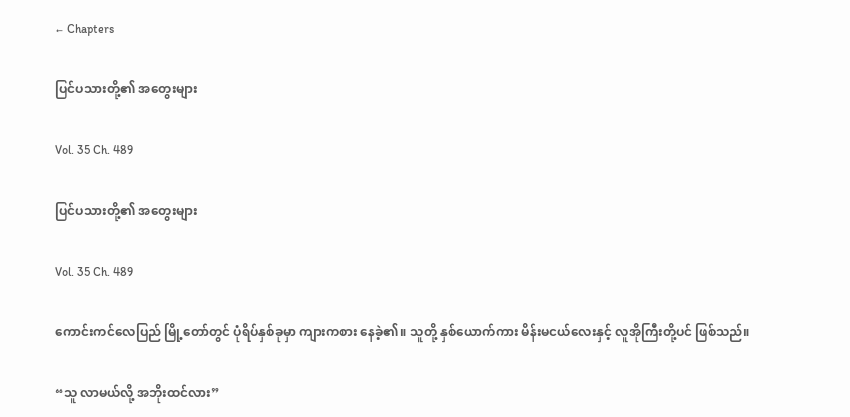← Chapters

ပြင်ပသားတို့၏ အတွေးများ

Vol. 35 Ch. 489

ပြင်ပသားတို့၏ အတွေးများ

Vol. 35 Ch. 489

ကောင်းကင်လေပြည် မြို့တော်တွင် ပုံရိပ်နှစ်ခုမှာ ကျားကစား နေခဲ့၏။ သူတို့ နှစ်ယောက်ကား မိန်းမငယ်လေးနှင့် လူအိုကြီးတို့ပင် ဖြစ်သည်။

“သူ လာမယ်လို့ အဘိုးထင်လား”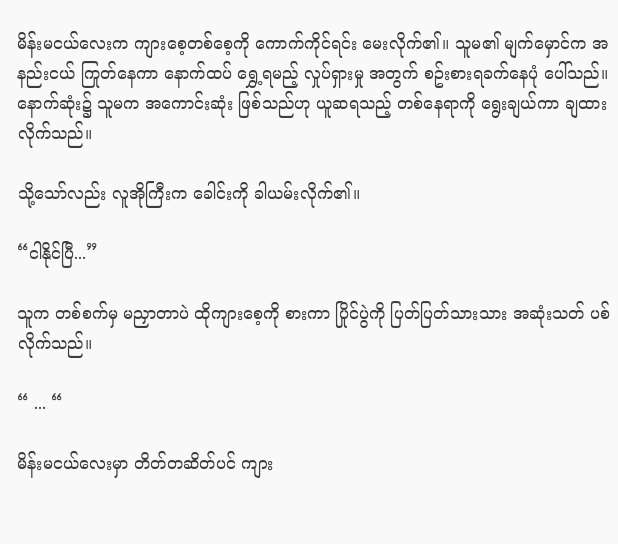မိန်းမငယ်လေးက ကျားစေ့တစ်စေ့ကို ကောက်ကိုင်ရင်း မေးလိုက်၏။ သူမ၏ မျက်မှောင်က အနည်းငယ် ကြုတ်နေကာ နောက်ထပ် ရွှေ့ရမည့် လှုပ်ရှားမှု အတွက် စဥ်းစားရခက်နေပုံ ပေါ်သည်။ နောက်ဆုံး၌ သူမက အကောင်းဆုံး ဖြစ်သည်ဟု ယူဆရသည့် တစ်နေရာကို ရွေးချယ်ကာ ချထားလိုက်သည်။

သို့‌သော်လည်း လူအိုကြီးက ခေါင်းကို ခါယမ်းလိုက်၏။

“ငါနိုင်ပြီ...”

သူက တစ်စက်မှ မညှာတာပဲ ထိုကျားစေ့ကို စားကာ ပြိုင်ပွဲကို ပြတ်ပြတ်သားသား အဆုံးသတ် ပစ်လိုက်သည်။

“ ... “

မိန်းမငယ်လေးမှာ တိတ်တဆိတ်ပင် ကျား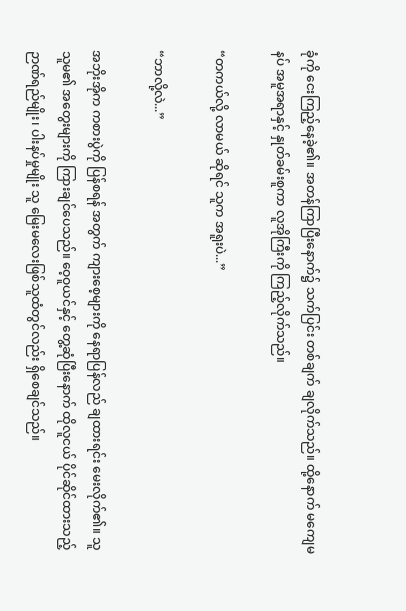ခုံကို ငေးကြည့်နေခဲ့၏။ အတန်ကြာပြီးနောက်၌ သက်ပြင်း တစ်ချက် ချလိုက်သည်။ ထို့နောက် မကျေမနပ် အမူအရာနှင့် နှုတ်ခမ်းစူကာ လူအိုကြီးကို ကြည့်လိုက်သည်။

“တကယ်လို့ လာမယ် ဆိုရင် သူက အရူးပဲ...”

“ဘာလို့လဲ...”

အဘိုးအိုက ကစားပွဲကို ပြန်စရန် အတွက် ကျားစေ့များကို နေရာပြန်လည် ချထားရင်း မေးလိုက်၏။ သူ သူမ၏ အတွေးများကို ကြားချင်ပေသည်။ ဝေ့ဝူယင်နှင့် တွေ့ဆုံပြီးနောက် ထိုလူငယ် ပိုင်ဆိုင်ထားသည့် ဉာဏ်ရည်မျိုး၊ ပါးနပ်မှုမျိုး သူ မြေးမလေးဖြစ်သူထံတွင်လည်း ရှိစေချင်သည်။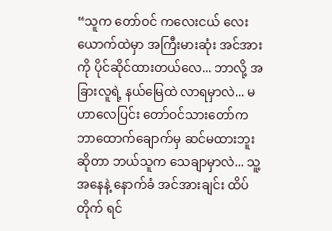“သူက တော်ဝင် ကလေးငယ် လေးယောက်ထဲမှာ အကြီးမားဆုံး အင်အားကို ပိုင်ဆိုင်ထားတယ်လေ... ဘာလို့ အခြားလူရဲ့ နယ်မြေထဲ လာရမှာလဲ... မဟာလေပြင်း တော်ဝင်သားတော်က ဘာထောက်ချောက်မှ ဆင်မထားဘူး ဆိုတာ ဘယ်သူက သေချာမှာလဲ... သူ့အနေနဲ့ နောက်ခံ အင်အားချင်း ထိပ်တိုက် ရင်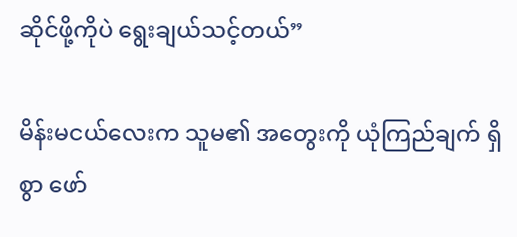ဆိုင်ဖို့ကိုပဲ ရွေးချယ်သင့်တယ်”

မိန်းမငယ်လေးက သူမ၏ အတွေးကို ယုံကြည်ချက် ရှိစွာ ဖော်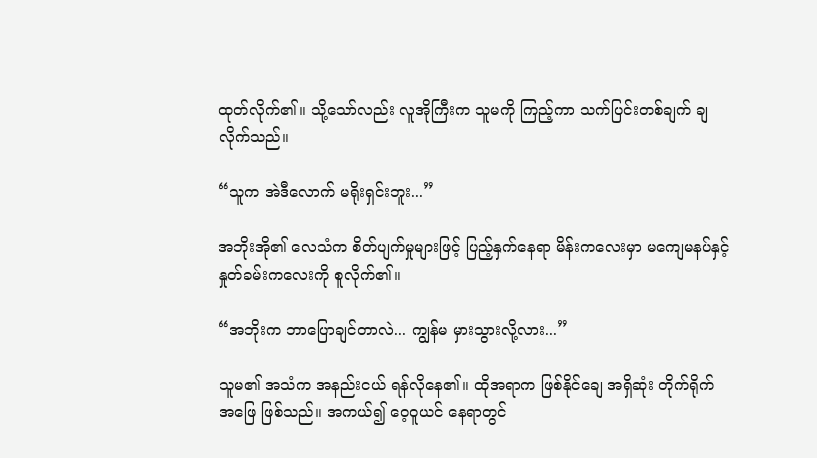ထုတ်လိုက်၏။ သို့သော်လည်း လူအိုကြီးက သူမကို ကြည့်ကာ သက်ပြင်းတစ်ချက် ချလိုက်သည်။

“သူက အဲဒီလောက် မရိုးရှင်းဘူး...”

အဘိုးအို၏ လေသံက စိတ်ပျက်မှုများဖြင့် ပြည့်နှက်နေရာ မိန်းကလေးမှာ မကျေမနပ်နှင့် နှုတ်ခမ်းကလေးကို စူလိုက်၏။

“အဘိုးက ဘာပြောချင်တာလဲ... ကျွန်မ မှားသွားလို့လား...”

သူမ၏ အသံက အနည်းငယ် ရန်လိုနေ၏။ ထိုအရာက ဖြစ်နိုင်ချေ အရှိဆုံး တိုက်ရိုက် အဖြေ ဖြစ်သည်။ အကယ်၍ ဝေ့ဝူယင် နေရာတွင်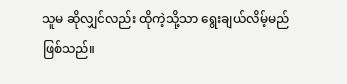သူမ ဆိုလျှင်လည်း ထိုကဲ့သို့သာ ရွေးချယ်လိမ့်မည် ဖြစ်သည်။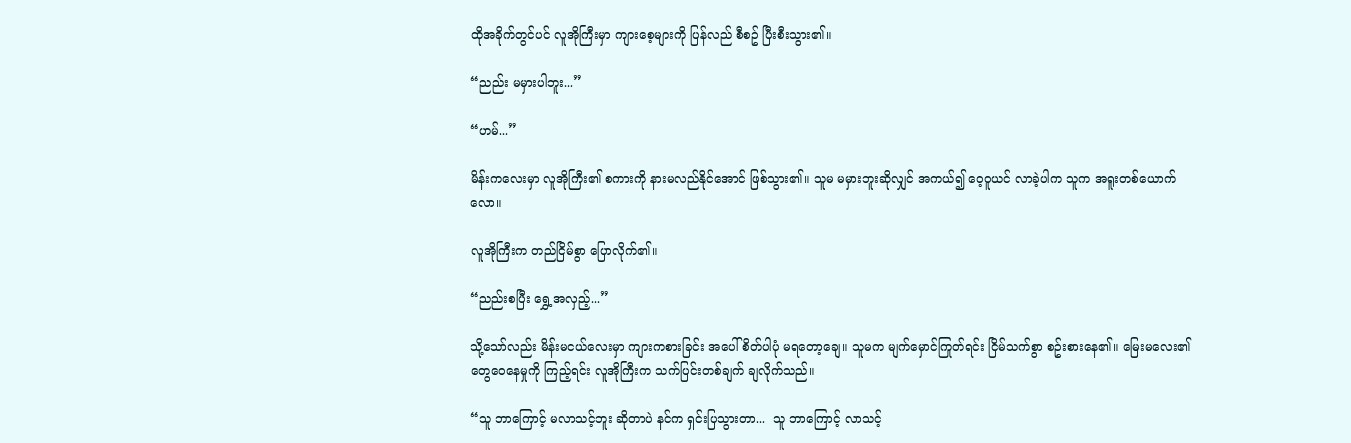ထိုအခိုက်တွင်ပင် လူအိုကြီးမှာ ကျားစေ့များကို ပြန်လည် စီစဥ် ပြီးစီးသွား၏။

“ညည်း မမှားပါဘူး...”

“ဟမ်...”

မိန်းကလေးမှာ လူအိုကြီး၏ စကားကို နားမလည်နိုင်အောင် ဖြစ်သွား၏။ သူမ မမှားဘူးဆိုလျှင် အကယ်၍ ဝေ့ဝူယင် လာခဲ့ပါက သူက အရူးတစ်‌ယောက်လော။

လူအိုကြီးက တည်ငြိမ်စွာ ပြောလိုက်၏။

“ညည်းစပြီး ရွှေ့အလှည့်...”

သို့သော်လည်း မိန်းမငယ်လေးမှာ ကျားကစားခြင်း အပေါ် စိတ်ပါပုံ မရတော့ချေ။ သူမက မျက်မှောင်ကြုတ်ရင်း ငြိမ်သက်စွာ စဥ်းစားနေ၏။ မြေးမလေး၏ တွေဝေနေမှုကို ကြည့်ရင်း လူအိုကြီးက သက်ပြင်းတစ်ချက် ချလိုက်သည်။

“သူ ဘာကြောင့် မလာသင့်ဘူး ဆိုတာပဲ နင်က ရှင်းပြသွားတာ...  သူ ဘာကြောင့် လာသင့်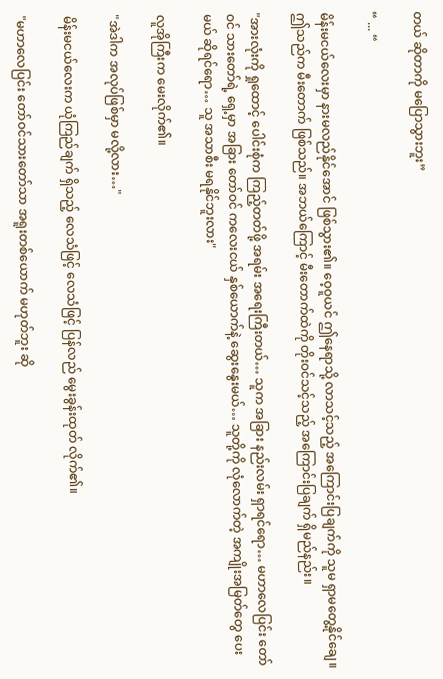တယ် ဆိုတာကို မပြောသွားဘူး”

“ ... “

မိန်းမငယ်လေးမှာ နားမလည်နိုင်အောင် ဖြစ်သွား၏။ ဝေ့ဝူယင် ဤနေရာသို့ လာသင့်သည့် အကြောင်းပြချက်ကို သူမ ရှာမတွေ့နိုင်ချေ။  ဤသည်က မီးတောက် ဖြစ်သည်။ အဘယ်ကြောင့် မီးတောက်ထဲကို တိုးဝင်သင့်သည့် အကြောင်းပြချက် ရှိမည်နည်း။

"အားလုံးကို ရှုထောင့် ပေါင်းစုံက ကြည့်တတ်ဖို့ အရမ်း အရေးကြီးတယ်… သူက အခြား နည်းလမ်း ရှာရင်ရော… မဟာလေပြင်း တော်ဝင် သားတော်ရဲ့ ရှေ့မှာ အခြား တော်ဝင် ကလေးငယ် နှစ်ယောက်နဲ့ ဆွေး‌နွေးမယ်… သူတို့ကို လုံလောက်တဲ့ အကျိုးအမြတ်တွေ ပေးမယ် ဆိုရင်ရော… သူ အသာစီး မရနိုင်ဘူးလား"

လူအိုကြီးက မေးလိုက်၏။

"အဲဒါက အလုပ်ဖြစ်မှာ မလို့လား…"

မိန်းမငယ်လေးက ယုံကြည်ချက် ရှိသည့် လေသံဖြင့် လေသံဖြင့် ပြန်လည် မွေးခွန်းထုတ် လိုက်၏။

"မဟာလေပြင်း တော်ဝင်သားတော်သာ အရူးတစ်ယောက် မဟုတ်ဘူး ဆို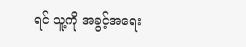ရင် သူ့ကို အခွင့်အရေး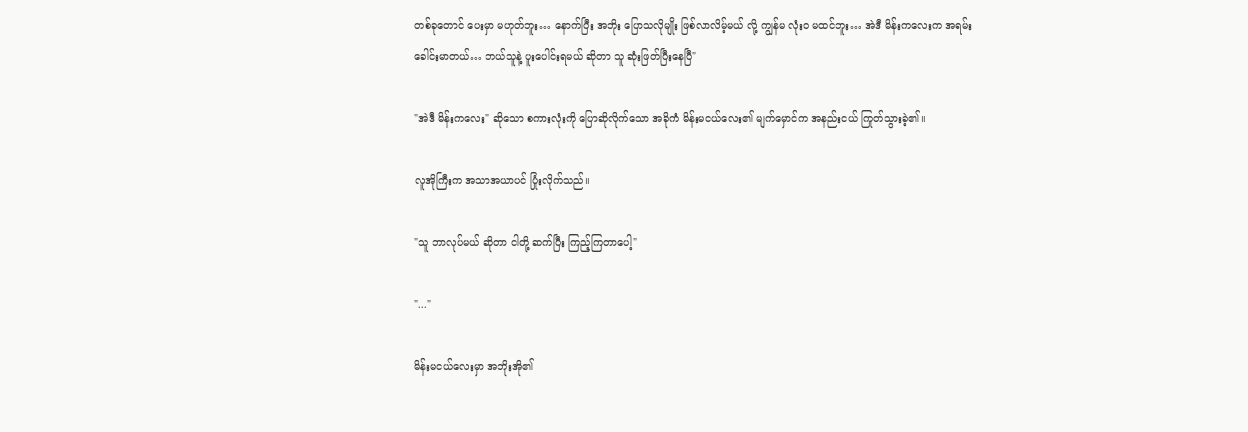တစ်ခုတောင် ပေးမှာ မဟုတ်ဘူး… နောက်ပြီး အဘိုး ပြောသလိုမျိုး ဖြစ်လာလိမ့်မယ် လို့ ကျွန်မ လုံးဝ မထင်ဘူး… အဲဒီ မိန်းကလေးက အရမ်း ခေါင်းမာတယ်… ဘယ်သူနဲ့ ပူးပေါင်းရမယ် ဆိုတာ သူ ဆုံးဖြတ်ပြီးနေပြီ"

"အဲဒီ မိန်းကလေး" ဆိုသော စကားလုံးကို ပြောဆိုလိုက်သော အခိုကံ မိန်းမငယ်လေး၏ မျက်မှောင်က အနည်းငယ် ကြုတ်သွားခဲ့၏။

လူအိုကြီးက အသာအယာပင် ပြုံးလိုက်သည်။

"သူ ဘာလုပ်မယ် ဆိုတာ ငါတို့ ဆက်ပြီး ကြည့်ကြတာပေါ့"

"..."

မိန်းမငယ်‌လေးမှာ အဘိုးအို၏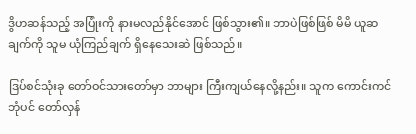ဒွိဟဆန်သည့် အပြုံးကို နားမလည်နိုင်အောင် ဖြစ်သွား၏။ ဘာပဲဖြစ်ဖြစ် မိမိ ယူဆချက်ကို သူမ ယုံကြည်ချက် ရှိနေသေးဆဲ ဖြစ်သည်။

ဒြပ်စင်သုံးခု တော်ဝင်သားတော်မှာ ဘာများ ကြီးကျယ်နေလို့နည်း။ သူက ကောင်းကင်ဘုံပင် တော်လှန်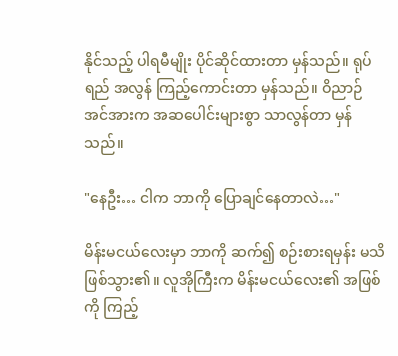နိုင်သည့် ပါရမီမျိုး ပိုင်ဆိုင်ထားတာ မှန်သည်။ ရုပ်ရည် အလွန် ကြည့်ကောင်းတာ မှန်သည်။ ဝိညာဉ် အင်အားက အဆပေါင်းများစွာ သာလွန်တာ မှန်သည်။

"နေဦး… ငါက ဘာကို ပြောချင်နေတာလဲ…"

မိန်းမငယ်လေးမှာ ဘာကို ဆက်၍ စဉ်းစားရမှန်း မသိ ဖြစ်သွား၏။ လူအိုကြီးက မိန်းမငယ်လေး၏ အဖြစ်ကို ကြည့်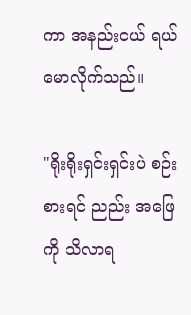ကာ အနည်းငယ် ရယ်မောလိုက်သည်။

"ရိုးရိုးရှင်းရှင်းပဲ စဉ်းစားရင် ညည်း အဖြေကို သိလာရ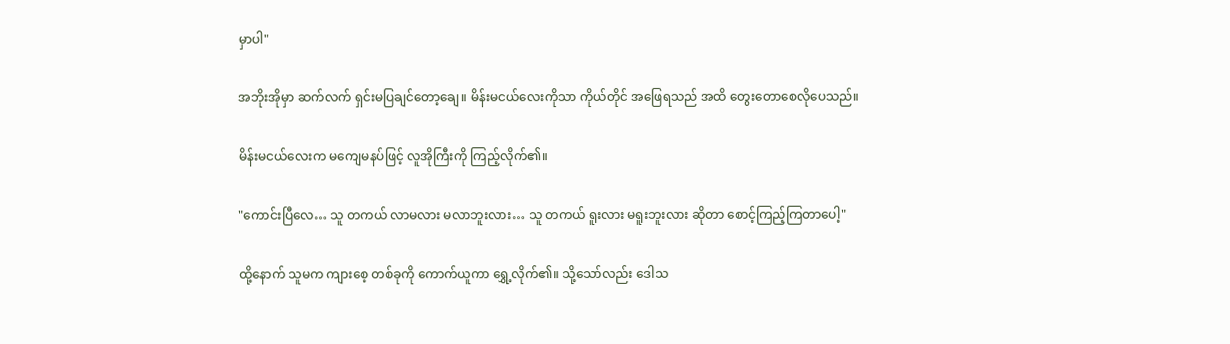မှာပါ"

အဘိုးအိုမှာ ဆက်လက် ရှင်းမပြချင်တော့ချေ။ မိန်းမငယ်လေးကိုသာ ကိုယ်တိုင် အဖြေရသည် အထိ တွေးတောစေလိုပေသည်။

မိန်းမငယ်လေးက မကျေမနပ်ဖြင့် လူအိုကြီးကို ကြည့်လိုက်၏။

"ကောင်းပြီလေ… သူ တကယ် လာမလား မလာဘူးလား… သူ တကယ် ရူးလား မရူးဘူးလား ဆိုတာ စောင့်ကြည့်ကြတာပေါ့"

ထို့နောက် သူမက ကျားစေ့ တစ်ခုကို ကောက်ယူကာ ရွှေ့လိုက်၏။ သို့သော်လည်း ဒေါသ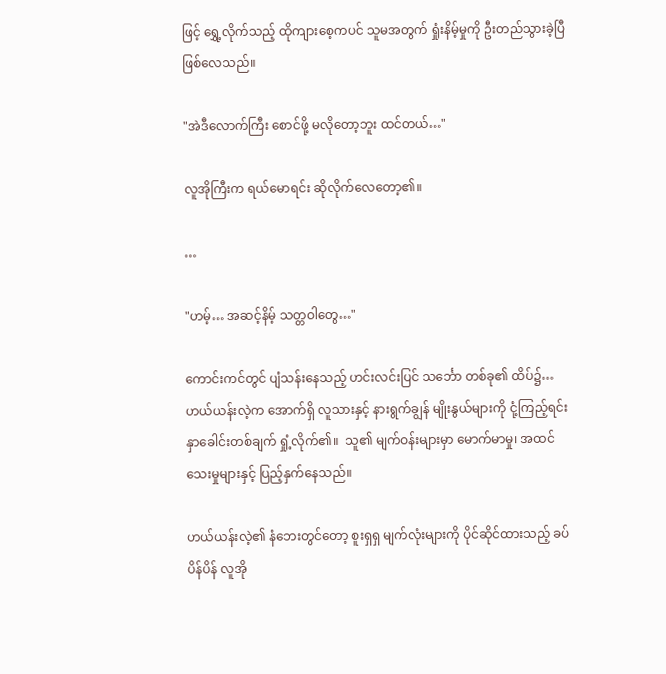ဖြင့် ရွှေ့လိုက်သည့် ထိုကျားစေ့ကပင် သူမအတွက် ရှုံးနိမ့်မှုကို ဦးတည်သွားခဲ့ပြီ ဖြစ်လေသည်။

"အဲဒီလောက်ကြီး စောင်ဖို့ မလိုတော့ဘူး ထင်တယ်…"

လူအိုကြီးက ရယ်မောရင်း ဆိုလိုက်လေတော့၏။

…

"ဟမ့်… အဆင့်နိမ့် သတ္တဝါတွေ…"

ကောင်းကင်တွင် ပျံသန်းနေသည့် ဟင်းလင်းပြင် သင်္ဘော တစ်ခု၏ ထိပ်၌… ဟယ်ယန်းလဲ့က အောက်ရှိ လူသားနှင့် နားရွက်ချွန် မျိုးနွယ်များကို ငုံ့ကြည့်ရင်း နှာခေါင်းတစ်ချက် ရှုံ့လိုက်၏။  သူ၏ မျက်ဝန်းများမှာ မောက်မာမှု၊ အထင်သေးမှုများနှင့် ပြည့်နှက်နေသည်။

ဟယ်ယန်းလဲ့၏ နံဘေးတွင်တော့ စူးရှရှ မျက်လုံးများကို ပိုင်ဆိုင်ထားသည့် ခပ်ပိန်ပိန် လူအို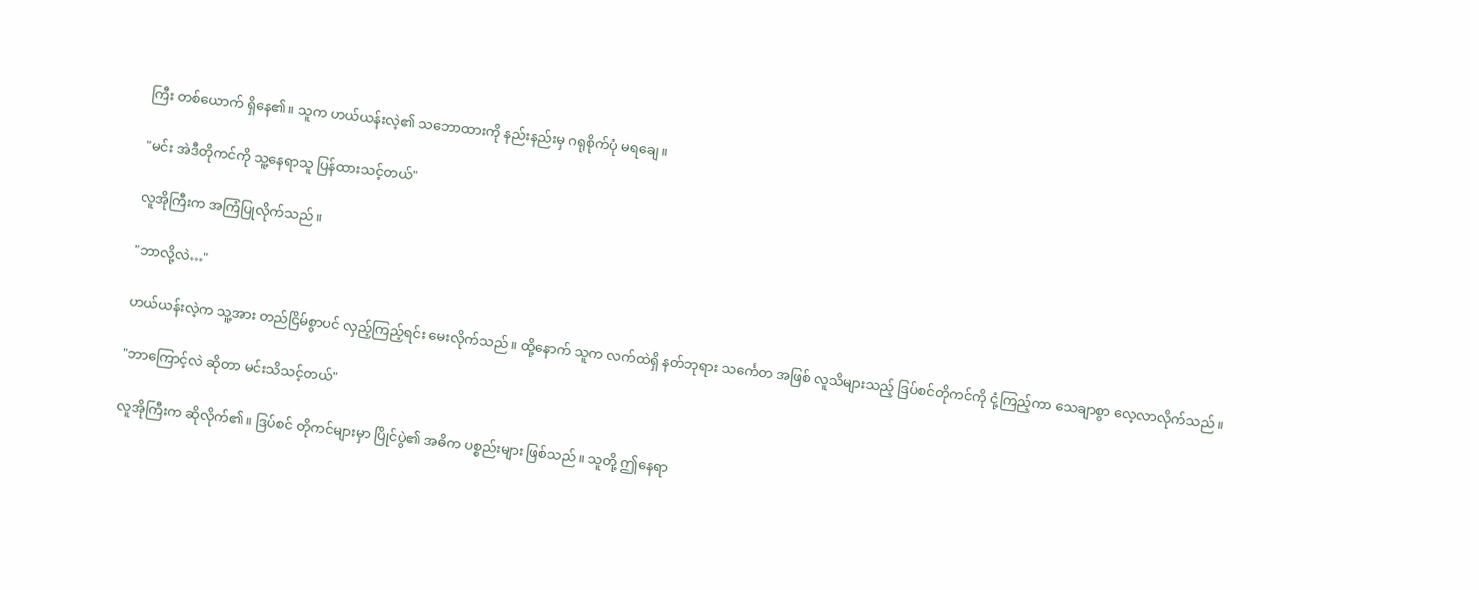ကြီး တစ်ယောက် ရှိနေ၏။ သူက ဟယ်ယန်းလဲ့၏ သဘောထားကို နည်းနည်းမှ ဂရုစိုက်ပုံ မရချေ။

"မင်း အဲဒီတိုကင်ကို သူ့နေရာသူ ပြန်ထားသင့်တယ်"

လူအိုကြီးက အကြံပြုလိုက်သည်။

"ဘာလို့လဲ…"

ဟယ်ယန်းလဲ့က သူ့အား တည်ငြိမ်စွာပင် လှည့်ကြည့်ရင်း မေးလိုက်သည်။ ထို့နောက် သူက လက်ထဲရှိ နတ်ဘုရား သင်္ကေတ အဖြစ် လူသိများသည့် ဒြပ်စင်တိုကင်ကို ငုံ့ကြည့်ကာ သေချာစွာ လေ့လာလိုက်သည်။

"ဘာကြောင့်လဲ ဆိုတာ မင်းသိသင့်တယ်"

လူအိုကြီးက ဆိုလိုက်၏။ ဒြပ်စင် တိုကင်များမှာ ပြိုင်ပွဲ၏ အဓိက ပစ္စည်းများ ဖြစ်သည်။ သူတို့ ဤနေရာ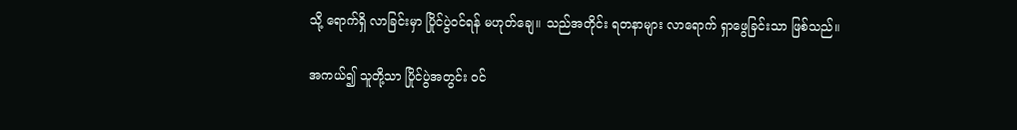သို့ ရောက်ရှိ လာခြင်းမှာ ပြိုင်ပွဲဝင်ရန် မဟုတ်ချေ။ သည်အတိုင်း ရတနာများ လာရောက် ရှာဖွေခြင်းသာ ဖြစ်သည်။

အကယ်၍ သူတို့သာ ပြိုင်ပွဲအတွင်း ဝင်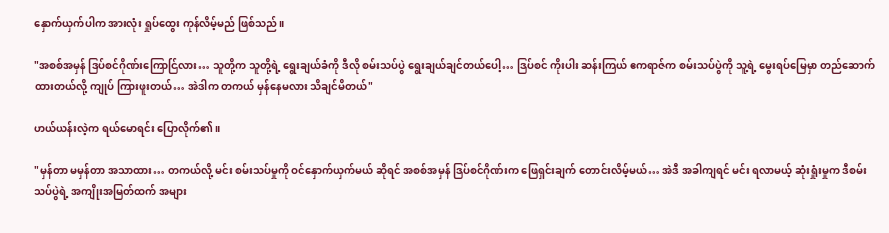နှောက်ယှက်ပါက အားလုံး ရှုပ်ထွေး ကုန်လိမ့်မည် ဖြစ်သည်။

"အစစ်အမှန် ဒြပ်စင်ဂိုဏ်းကြောင်ြလား… သူတို့က သူတို့ရဲ့ ရွေးချယ်ခံကို ဒီလို စမ်းသပ်ပွဲ ရွေးချယ်ချင်တယ်ပေါ့… ဒြပ်စင် ကိုးပါး ဆန်းကြယ် ဧကရာဇ်က စမ်းသပ်ပွဲကို သူ့ရဲ့ မွေးရပ်မြေမှာ တည်ဆောက်ထားတယ်လို့ ကျုပ် ကြားဖူးတယ်… အဲဒါက တကယ် မှန်နေမလား သိချင်မိတယ်"

ဟယ်ယန်းလဲ့က ရယ်မောရင်း ပြောလိုက်၏။

"မှန်တာ မမှန်တာ အသာထား… တကယ်လို့ မင်း စမ်းသပ်မှုကို ဝင်နှောက်ယှက်မယ် ဆိုရင် အစစ်အမှန် ဒြပ်စင်ဂိုဏ်းက ဖြေရှင်းချက် တောင်းလိမ့်မယ်… အဲဒီ အခါကျရင် မင်း ရလာမယ့် ဆုံးရှုံးမှုက ဒီစမ်းသပ်ပွဲရဲ့ အကျိုးအမြတ်ထက် အများ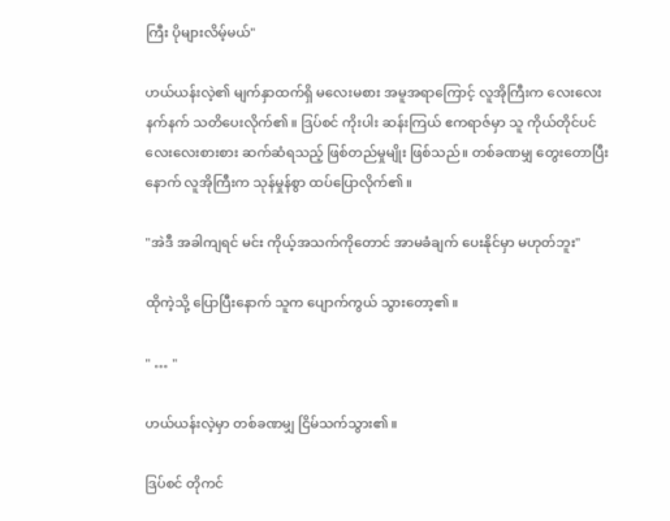ကြီး ပိုများလိမ့်မယ်"

ဟယ်ယန်းလဲ့၏ မျက်နှာထက်ရှိ မလေးမစား အမူအရာကြောင့် လူအိုကြီးက လေးလေးနက်နက် သတိပေးလိုက်၏။ ဒြပ်စင် ကိုးပါး ဆန်းကြယ် ဧကရာဇ်မှာ သူ ကိုယ်တိုင်ပင် လေးလေးစားစား ဆက်ဆံရသည့် ဖြစ်တည်မှုမျိုး ဖြစ်သည်။ တစ်ခဏမျှ တွေးတောပြီးနောက် လူအိုကြီးက သုန်မှုန်စွာ ထပ်ပြောလိုက်၏။

"အဲဒီ အခါကျရင် မင်း ကိုယ့်အသက်ကိုတောင် အာမခံချက် ပေးနိုင်မှာ မဟုတ်ဘူး"

ထိုကဲ့သို့ ပြောပြီးနောက် သူက ပျောက်ကွယ် သွားတော့၏။

" … "

ဟယ်ယန်းလဲ့မှာ တစ်ခဏမျှ ငြိမ်သက်သွား၏။

ဒြပ်စင် တိုကင်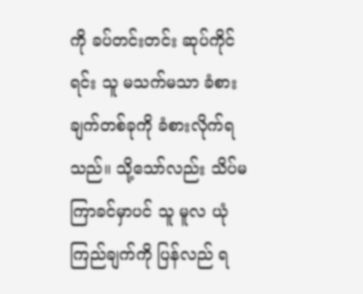ကို ခပ်တင်းတင်း ဆုပ်ကိုင်ရင်း သူ မသက်မသာ ခံစားချက်တစ်ခုကို ခံစားလိုက်ရသည်။ သို့သော်လည်း သိပ်မကြာခင်မှာပင် သူ မူလ ယုံကြည်ချက်ကို ပြန်လည် ရ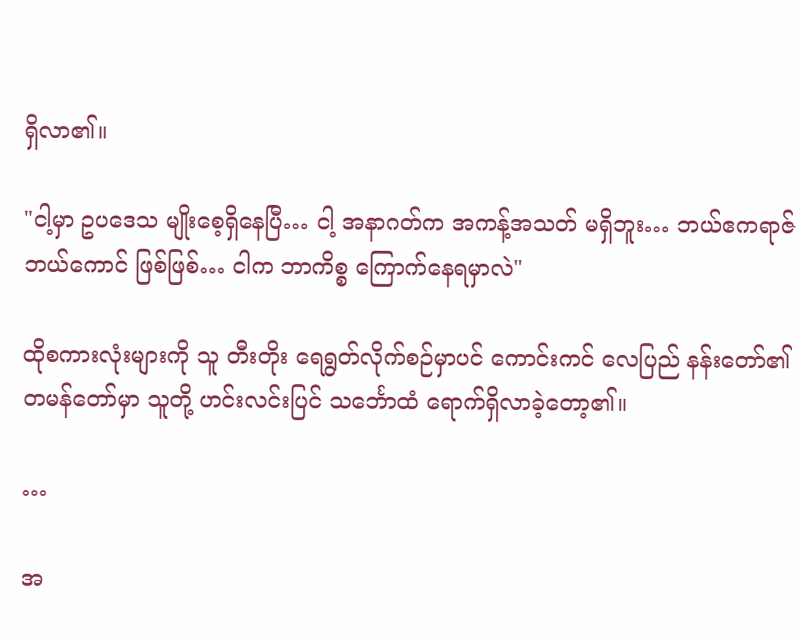ရှိလာ၏။

"ငါ့မှာ ဥပဒေသ မျိုးစေ့ရှိနေပြီ… ငါ့ အနာဂတ်က အကန့်အသတ် မရှိဘူး… ဘယ်ဧကရာဇ် ဘယ်ကောင် ဖြစ်ဖြစ်… ငါက ဘာကိစ္စ ကြောက်နေရမှာလဲ"

ထိုစကားလုံးများကို သူ တီးတိုး ရေရွတ်လိုက်စဉ်မှာပင် ကောင်းကင် လေပြည် နန်းတော်၏ တမန်တော်မှာ သူတို့ ဟင်းလင်းပြင် သင်္ဘောထံ ရောက်ရှိလာခဲ့တော့၏။

…

အ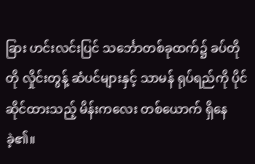ခြား ဟင်းလင်းပြင် သင်္ဘောတစ်ခုထက်၌ ခပ်တိုတို လှိုင်းတွန့် ဆံပင်များနှင့် သာမန် ရုပ်ရည်ကို ပိုင်ဆိုင်ထားသည့် မိန်းကလေး တစ်ယောက် ရှိနေခဲ့၏။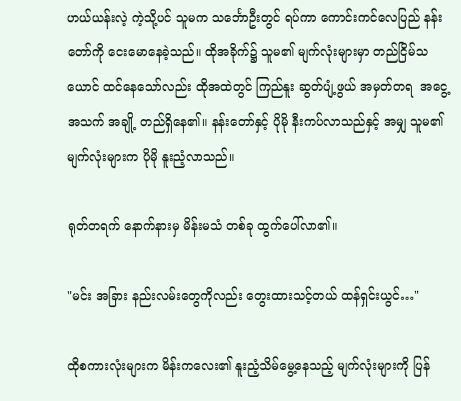ဟယ်ယန်းလဲ့ ကဲ့သို့ပင် သူမက သင်္ဘောဦးတွင် ရပ်ကာ ကောင်းကင်လေပြည် နန်းတော်ကို ငေးမောနေခဲ့သည်။ ထိုအခိုက်၌ သူမ၏ မျက်လုံးများမှာ တည်ငြိမ်သယောင် ထင်နေသော်လည်း ထိုအထဲတွင် ကြည်နူး ဆွတ်ပျံ့ဖွယ် အမှတ်တရ  အငွေ့အသက် အချို့ တည်ရှိနေ၏။ နန်းတော်နှင့် ပိုမို နီးကပ်လာသည်နှင့် အမျှ သူမ၏ မျက်လုံးများက ပိုမို နူးညံ့လာသည်။

ရုတ်တရက် နောက်နားမှ မိန်းမသံ တစ်ခု ထွက်ပေါ်လာ၏။

"မင်း အခြား နည်းလမ်းတွေကိုလည်း တွေးထားသင့်တယ် ထန်ရှင်းယွင်…"

ထိုစကားလုံးများက မိန်းကလေး၏ နူးညံ့သိမ်မွေ့နေသည့် မျက်လုံးများကို ပြန်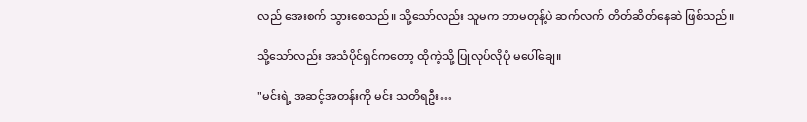လည် အေးစက် သွားစေသည်။ သို့သော်လည်း သူမက ဘာမတုန့်ပဲ ဆက်လက် တိတ်ဆိတ်နေဆဲ ဖြစ်သည်။

သို့သော်လည်း အသံပိုင်ရှင်ကတော့ ထိုကဲ့သို့ ပြုလုပ်လိုပုံ မပေါ်ချေ။

"မင်းရဲ့ အဆင့်အတန်းကို မင်း သတိရဦး…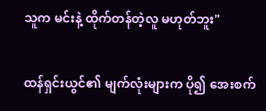သူက မင်းနဲ့ ထိုက်တန်တဲ့လူ မဟုတ်ဘူး"

ထန်ရှင်းယွင်၏ မျက်လုံးများက ပို၍ အေးစက်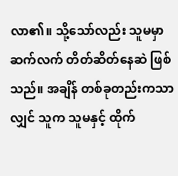လာ၏။ သို့သော်လည်း သူမမှာ ဆက်လက် တိတ်ဆိတ်နေဆဲ ဖြစ်သည်။ အချိန် တစ်ခုတည်းကသာလျှင် သူက သူမနှင့် ထိုက်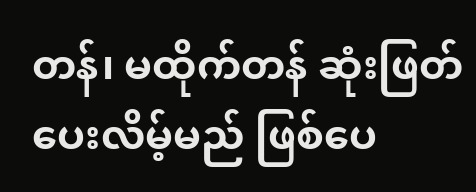တန်၊ မထိုက်တန် ဆုံးဖြတ်ပေးလိမ့်မည် ဖြစ်ပေ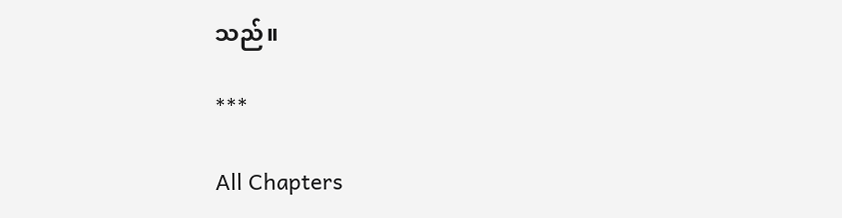သည်။

***

All Chapters